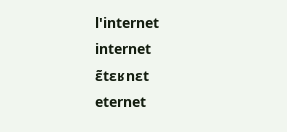l'internet
internet
ɛ̃tɛʁnɛt
eternet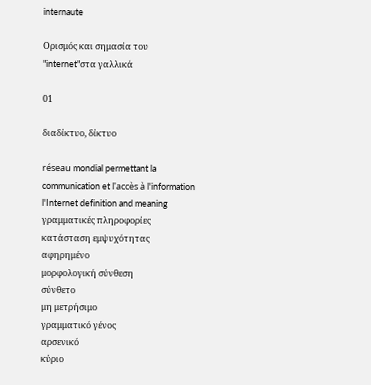internaute

Ορισμός και σημασία του "internet"στα γαλλικά

01

διαδίκτυο, δίκτυο

réseau mondial permettant la communication et l'accès à l'information
l'Internet definition and meaning
γραμματικές πληροφορίες
κατάσταση εμψυχότητας
αφηρημένο
μορφολογική σύνθεση
σύνθετο
μη μετρήσιμο
γραμματικό γένος
αρσενικό
κύριο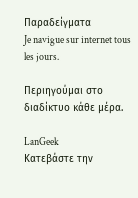Παραδείγματα
Je navigue sur internet tous les jours.

Περιηγούμαι στο διαδίκτυο κάθε μέρα.

LanGeek
Κατεβάστε την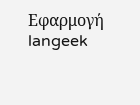Εφαρμογή
langeek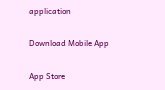application

Download Mobile App

App Store